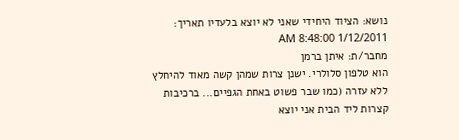נושא: הציוד היחידי שאני לא יוצא בלעדיו תאריך: 1/12/2011 8:48:00 AM
מחבר/ת: איתן ברמן
הוא טלפון סלולרי. ישנן צרות שמהן קשה מאוד להיחלץ ללא עזרה (כמו שבר פשוט באחת הגפיים... ברכיבות קצרות ליד הבית אני יוצא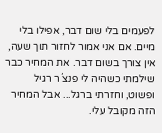לפעמים בלי שום דבר, אפילו בלי מיים. אם אני אמור לחזור תוך שעה, אין צורך בשום דבר. את המחיר כבר שילמתי כשהיה לי פנצ´ר רגיל ופשוט, וחזרתי ברגל... אבל המחיר הזה מקובל עלי.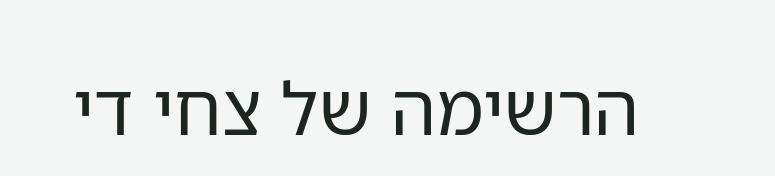הרשימה של צחי די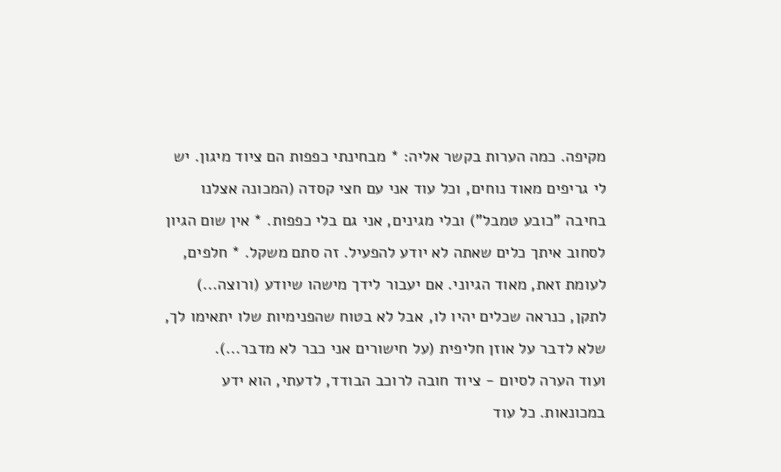מקיפה. כמה הערות בקשר אליה: * מבחינתי כפפות הם ציוד מיגון. יש לי גריפים מאוד נוחים, וכל עוד אני עם חצי קסדה (המכונה אצלנו בחיבה "כובע טמבל") ובלי מגינים, אני גם בלי כפפות. * אין שום הגיון לסחוב איתך כלים שאתה לא יודע להפעיל. זה סתם משקל. * חלפים, לעומת זאת, מאוד הגיוני. אם יעבור לידך מישהו שיודע (ורוצה...) לתקן, כנראה שכלים יהיו לו, אבל לא בטוח שהפנימיות שלו יתאימו לך, שלא לדבר על אוזן חליפית (על חישורים אני כבר לא מדבר...).
ועוד הערה לסיום - ציוד חובה לרוכב הבודד, לדעתי, הוא ידע במכונאות. כל עוד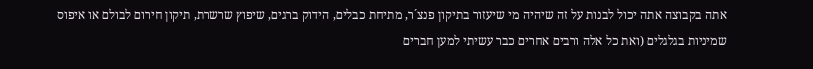אתה בקבוצה אתה יכול לבנות על זה שיהיה מי שיעזור בתיקון פנצ´ר, מתיחת כבלים, הידוק ברגים, שיפוץ שרשרת, תיקון חירום לבולם או איפוס שמיניות בגלגלים (ואת כל אלה ורבים אחרים כבר עשיתי למען חברים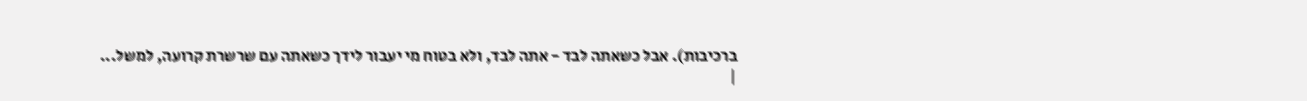ברכיבות). אבל כשאתה לבד - אתה לבד, ולא בטוח מי יעבור לידך כשאתה עם שרשרת קרועה, למשל...
|